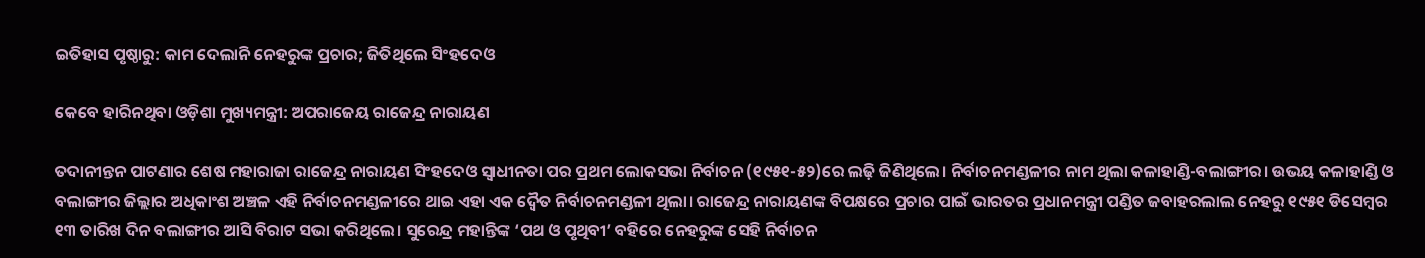ଇତିହାସ ପୃଷ୍ଠାରୁ: କାମ ଦେଲାନି ନେହରୁଙ୍କ ପ୍ରଚାର; ଜିତିଥିଲେ ସିଂହଦେଓ

କେବେ ହାରିନଥିବା ଓଡ଼ିଶା ମୁଖ୍ୟମନ୍ତ୍ରୀ: ଅପରାଜେୟ ରାଜେନ୍ଦ୍ର ନାରାୟଣ

ତଦାନୀନ୍ତନ ପାଟଣାର ଶେଷ ମହାରାଜା ରାଜେନ୍ଦ୍ର ନାରାୟଣ ସିଂହଦେଓ ସ୍ବାଧୀନତା ପର ପ୍ରଥମ ଲୋକସଭା ନିର୍ବାଚନ (୧୯୫୧-୫୨)ରେ ଲଢ଼ି ଜିଣିଥିଲେ। ନିର୍ବାଚନମଣ୍ଡଳୀର ନାମ ଥିଲା କଳାହାଣ୍ଡି-ବଲାଙ୍ଗୀର। ଉଭୟ କଳାହାଣ୍ଡି ଓ ବଲାଙ୍ଗୀର ଜିଲ୍ଲାର ଅଧିକାଂଶ ଅଞ୍ଚଳ ଏହି ନିର୍ବାଚନମଣ୍ଡଳୀରେ ଥାଇ ଏହା ଏକ ଦ୍ବୈତ ନିର୍ବାଚନମଣ୍ଡଳୀ ଥିଲା। ରାଜେନ୍ଦ୍ର ନାରାୟଣଙ୍କ ବିପକ୍ଷରେ ପ୍ରଚାର ପାଇଁ ଭାରତର ପ୍ରଧାନମନ୍ତ୍ରୀ ପଣ୍ଡିତ ଜବାହରଲାଲ ନେହରୁ ୧୯୫୧ ଡିସେମ୍ବର ୧୩ ତାରିଖ ଦିନ ବଲାଙ୍ଗୀର ଆସି ବିରାଟ ସଭା କରିଥିଲେ। ସୁରେନ୍ଦ୍ର ମହାନ୍ତିଙ୍କ ‘ପଥ ଓ ପୃଥିବୀ’ ବହିରେ ନେହରୁଙ୍କ ସେହି ନିର୍ବାଚନ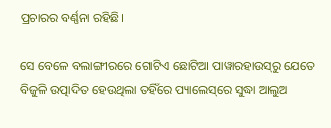ପ୍ରଚାରର ବର୍ଣ୍ଣନା ରହିଛି।

ସେ ବେଳେ ବଲାଙ୍ଗୀରରେ ଗୋଟିଏ ଛୋଟିଆ ପାୱାରହାଉସ୍‌ରୁ ଯେତେ ବିଜୁଳି ଉତ୍ପାଦିତ ହେଉଥିଲା ତହିଁରେ ପ୍ୟାଲେସ୍‌ରେ ସୁଦ୍ଧା ଆଲୁଅ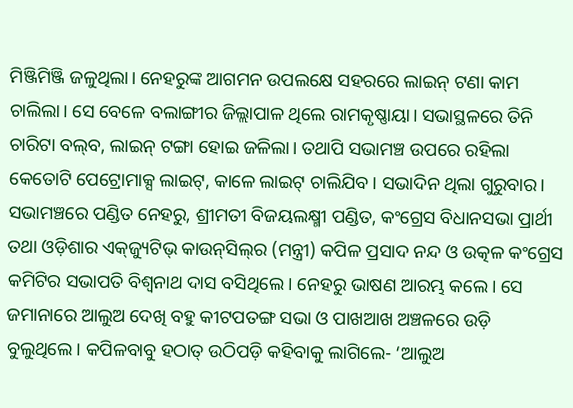ମିଞ୍ଜିମିଞ୍ଜି ଜଳୁଥିଲା। ନେହରୁଙ୍କ ଆଗମନ ଉପଲକ୍ଷେ ସହରରେ ଲାଇନ୍‌ ଟଣା କାମ ଚାଲିଲା। ସେ ବେଳେ ବଲାଙ୍ଗୀର ଜିଲ୍ଲାପାଳ ଥିଲେ ରାମକୃଷ୍ଣାୟା। ସଭାସ୍ଥଳରେ ତିନି ଚାରିଟା ବଲ୍‌ବ, ଲାଇନ୍‌ ଟଙ୍ଗା ହୋଇ ଜଳିଲା। ତଥାପି ସଭାମଞ୍ଚ ଉପରେ ରହିଲା କେତୋଟି ପେଟ୍ରୋମାକ୍ସ ଲାଇଟ୍‌, କାଳେ ଲାଇଟ୍‌ ଚାଲିଯିବ। ସଭାଦିନ ଥିଲା ଗୁରୁବାର। ସଭାମଞ୍ଚରେ ପଣ୍ଡିତ ନେହରୁ, ଶ୍ରୀମତୀ ବିଜୟଲକ୍ଷ୍ମୀ ପଣ୍ଡିତ, କଂଗ୍ରେସ ବିଧାନସଭା ପ୍ରାର୍ଥୀ ତଥା ଓଡ଼ିଶାର ଏକ୍‌ଜ୍ୟୁଟିଭ୍‌ କାଉନ୍‌ସିଲ୍‌ର (ମନ୍ତ୍ରୀ) କପିଳ ପ୍ରସାଦ ନନ୍ଦ ଓ ଉତ୍କଳ କଂଗ୍ରେସ କମିଟିର ସଭାପତି ବିଶ୍ବନାଥ ଦାସ ବସିଥିଲେ। ନେହରୁ ଭାଷଣ ଆରମ୍ଭ କଲେ। ସେ ଜମାନାରେ ଆଲୁଅ ଦେଖି ବହୁ କୀଟପତଙ୍ଗ ସଭା ଓ ପାଖଆଖ ଅଞ୍ଚଳରେ ଉଡ଼ି ବୁଲୁଥିଲେ। କପିଳବାବୁ ହଠାତ୍‌ ଉଠିପଡ଼ି କହିବାକୁ ଲାଗିଲେ- ‘ଆଲୁଅ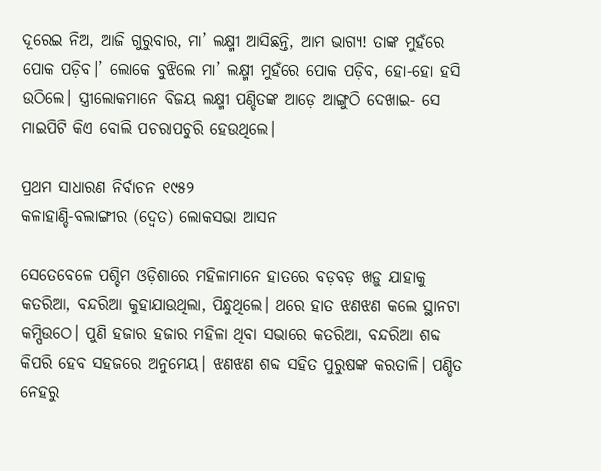ଦୂରେଇ ନିଅ, ଆଜି ଗୁରୁବାର, ମା’ ଲକ୍ଷ୍ମୀ ଆସିଛନ୍ତି, ଆମ ଭାଗ୍ୟ! ତାଙ୍କ ମୁହଁରେ ପୋକ ପଡ଼ିବ।’ ଲୋକେ ବୁଝିଲେ ମା’ ଲକ୍ଷ୍ମୀ ମୁହଁରେ ପୋକ ପଡ଼ିବ, ହୋ-ହୋ ହସି ଉଠିଲେ। ସ୍ତ୍ରୀଲୋକମାନେ ବିଜୟ ଲକ୍ଷ୍ମୀ ପଣ୍ଡିତଙ୍କ ଆଡ଼େ ଆଙ୍ଗୁଠି ଦେଖାଇ- ସେ ମାଇପିଟି କିଏ ବୋଲି ପଚରାପଚୁରି ହେଉଥିଲେ।

ପ୍ରଥମ ସାଧାରଣ ନିର୍ବାଚନ ୧୯୫୨
କଳାହାଣ୍ଡି-ବଲାଙ୍ଗୀର (ଦ୍ବେତ) ଲୋକସଭା ଆସନ

ସେତେବେଳେ ପଶ୍ଚିମ ଓଡ଼ିଶାରେ ମହିଳାମାନେ ହାତରେ ବଡ଼ବଡ଼ ଖଡ଼ୁ ଯାହାକୁ କତରିଆ, ବନ୍ଦରିଆ କୁହାଯାଉଥିଲା, ପିନ୍ଧୁଥିଲେ। ଥରେ ହାତ ଝଣଝଣ କଲେ ସ୍ଥାନଟା କମ୍ପିଉଠେ। ପୁଣି ହଜାର ହଜାର ମହିଳା ଥିବା ସଭାରେ କତରିଆ, ବନ୍ଦରିଆ ଶବ୍ଦ କିପରି ହେବ ସହଜରେ ଅନୁମେୟ। ଝଣଝଣ ଶବ୍ଦ ସହିତ ପୁରୁଷଙ୍କ କରତାଳି। ପଣ୍ଡିତ ନେହରୁ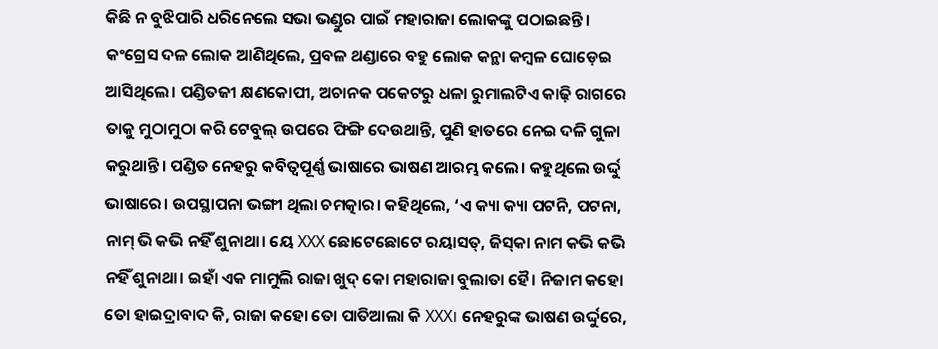କିଛି ନ ବୁଝିପାରି ଧରିନେଲେ ସଭା ଭଣ୍ଡୁର ପାଇଁ ମହାରାଜା ଲୋକଙ୍କୁ ପଠାଇଛନ୍ତି। କଂଗ୍ରେସ ଦଳ ଲୋକ ଆଣିଥିଲେ, ପ୍ରବଳ ଥଣ୍ଡାରେ ବହୁ ଲୋକ କନ୍ଥା କମ୍ବଳ ଘୋଡ଼େଇ ଆସିଥିଲେ। ପଣ୍ଡିତଜୀ କ୍ଷଣକୋପୀ, ଅଚାନକ ପକେଟରୁ ଧଳା ରୁମାଲଟିଏ କାଢ଼ି ରାଗରେ ତାକୁ ମୁଠାମୁଠା କରି ଟେବୁଲ୍‌ ଉପରେ ଫିଙ୍ଗି ଦେଉଥାନ୍ତି, ପୁଣି ହାତରେ ନେଇ ଦଳି ଗୁଳା କରୁଥାନ୍ତି। ପଣ୍ଡିତ ନେହରୁ କବିତ୍ବପୂର୍ଣ୍ଣ ଭାଷାରେ ଭାଷଣ ଆରମ୍ଭ କଲେ। କହୁଥିଲେ ଉର୍ଦ୍ଦୁ ଭାଷାରେ। ଉପସ୍ଥାପନା ଭଙ୍ଗୀ ଥିଲା ଚମତ୍କାର। କହିଥିଲେ, ‘ଏ କ୍ୟା କ୍ୟା ପଟନି, ପଟନା, ନାମ୍‌ ଭି କଭି ନହିଁ ଶୁନାଥା। ୟେ XXX ଛୋଟେଛୋଟେ ରୟାସତ୍‌, ଜିସ୍‌କା ନାମ କଭି କଭି ନହିଁ ଶୁନାଥା। ଇହାଁ ଏକ ମାମୁଲି ରାଜା ଖୁଦ୍‌ କୋ ମହାରାଜା ବୁଲାତା ହୈ। ନିଜାମ କହୋ ତୋ ହାଇଦ୍ରାବାଦ କି, ରାଜା କହୋ ତୋ ପାତିଆଲା କି XXX। ନେହରୁଙ୍କ ଭାଷଣ ଉର୍ଦ୍ଦୁରେ,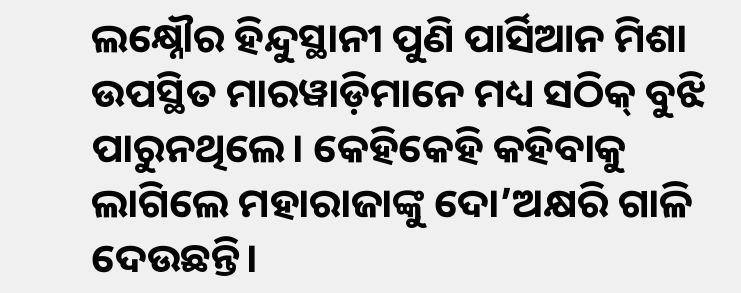ଲକ୍ଷ୍ନୌର ହିନ୍ଦୁସ୍ଥାନୀ ପୁଣି ପାର୍ସିଆନ ମିଶା ଉପସ୍ଥିତ ମାରୱାଡ଼ିମାନେ ମଧ୍ୟ ସଠିକ୍‌ ବୁଝି ପାରୁନଥିଲେ। କେହିକେହି କହିବାକୁ ଲାଗିଲେ ମହାରାଜାଙ୍କୁ ଦୋ’ଅକ୍ଷରି ଗାଳି ଦେଉଛନ୍ତି।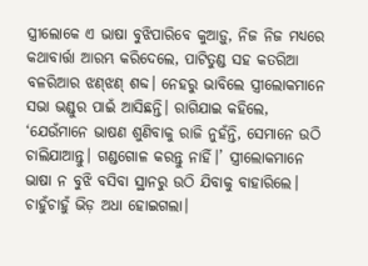ସ୍ତ୍ରୀଲୋକେ ଏ ଭାଷା ବୁଝିପାରିବେ କୁଆଡ଼ୁ, ନିଜ ନିଜ ମଧ୍ୟରେ କଥାବାର୍ତ୍ତା ଆରମ୍ଭ କରିଦେଲେ, ପାଟିତୁଣ୍ଡ ସହ କତରିଆ ବଳରିଆର ଝଣ୍‌ଝଣ୍‌ ଶବ୍ଦ। ନେହରୁ ଭାବିଲେ ସ୍ତ୍ରୀଲୋକମାନେ ସଭା ଭଣ୍ଡୁର ପାଇଁ ଆସିଛନ୍ତି। ରାଗିଯାଇ କହିଲେ, ‘ଯେଉଁମାନେ ଭାଷଣ ଶୁଣିବାକୁ ରାଜି ନୁ‌ହଁନ୍ତି, ସେମାନେ ଉଠି ଚାଲିଯାଆନ୍ତୁ। ଗଣ୍ଡଗୋଳ କରନ୍ତୁ ନାହିଁ।’ ସ୍ତ୍ରୀଲୋକମାନେ ଭାଷା ନ ବୁଝି ବସିବା ସ୍ଥାନରୁ ଉଠି ଯିବାକୁ ବାହାରିଲେ। ଚାହୁଁଚାହୁଁ ଭିଡ଼ ଅଧା ହୋଇଗଲା।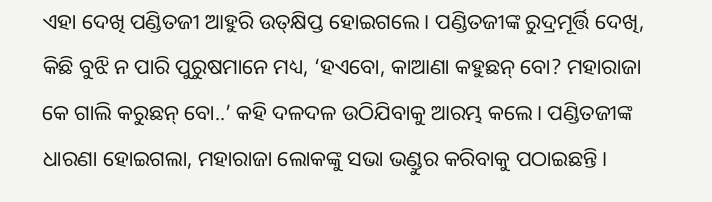ଏହା ଦେଖି ପଣ୍ଡିତଜୀ ଆହୁରି ଉତ୍‌କ୍ଷିପ୍ତ ହୋଇଗଲେ। ପଣ୍ଡିତଜୀଙ୍କ ରୁଦ୍ରମୂର୍ତ୍ତି ଦେଖି, କିଛି ବୁଝି ନ ପାରି ପୁରୁଷମାନେ ମଧ୍ୟ, ‘ହଏବୋ, କାଆଣା କହୁଛନ୍‌ ବୋ? ମହାରାଜା କେ ଗାଲି କରୁଛନ୍‌ ବୋ..’ କହି ଦଳଦଳ ଉଠିଯିବାକୁ ଆରମ୍ଭ କଲେ। ପଣ୍ଡିତଜୀଙ୍କ ଧାରଣା ହୋଇଗଲା, ମହାରାଜା ଲୋକଙ୍କୁ ସଭା ଭଣ୍ଡୁର କରିବାକୁ ପଠାଇଛନ୍ତି।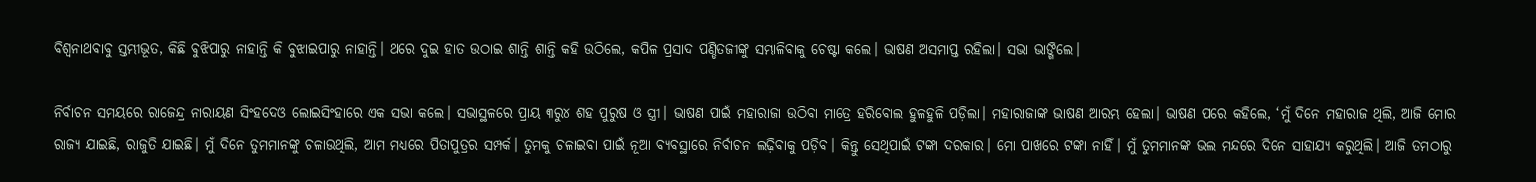ବିଶ୍ବନାଥବାବୁ ସ୍ତମ୍ଭୀଭୂତ, କିଛି ବୁଝିପାରୁ ନାହାନ୍ତି କି ବୁଝାଇପାରୁ ନାହାନ୍ତି। ଥରେ ଦୁଇ ହାତ ଉଠାଇ ଶାନ୍ତି ଶାନ୍ତି କହି ଉଠିଲେ, କପିଳ ପ୍ରସାଦ ପଣ୍ଡିତଜୀଙ୍କୁ ସମ୍ଭାଳିବାକୁ ଚେଷ୍ଟା କଲେ। ଭାଷଣ ଅସମାପ୍ତ ରହିଲା। ସଭା ଭାଙ୍ଗିଲେ।

ନିର୍ବାଚନ ସମୟରେ ରାଜେନ୍ଦ୍ର ନାରାୟଣ ସିଂହଦେଓ ଲୋଇସିଂହାରେ ଏକ ସଭା କଲେ। ସଭାସ୍ଥଳରେ ପ୍ରାୟ ୩ରୁ୪ ଶହ ପୁରୁଷ ଓ ସ୍ତ୍ରୀ। ଭାଷଣ ପାଇଁ ମହାରାଜା ଉଠିବା ମାତ୍ରେ ହରିବୋଲ ହୁଳହୁଳି ପଡ଼ିଲା। ମହାରାଜାଙ୍କ ଭାଷଣ ଆରମ୍ଭ ହେଲା। ଭାଷଣ ପରେ କହିଲେ, ‘ମୁଁ ଦିନେ ମହାରାଜ ଥିଲି, ଆଜି ମୋର ରାଜ୍ୟ ଯାଇଛି, ରାଜୁତି ଯାଇଛି। ମୁଁ ଦିନେ ତୁମମାନଙ୍କୁ ଚଳାଉଥିଲି, ଆମ ମଧ୍ୟରେ ପିତାପୁତ୍ରର ସମ୍ପର୍କ। ତୁମକୁ ଚଳାଇବା ପାଇଁ ନୂଆ ବ୍ୟବସ୍ଥାରେ ନିର୍ବାଚନ ଲଢ଼ିବାକୁ ପଡ଼ିବ। କିନ୍ତୁ ସେଥିପାଇଁ ଟଙ୍କା ଦରକାର। ମୋ ପାଖରେ ଟଙ୍କା ନାହିଁ। ମୁଁ ତୁମମାନଙ୍କ ଭଲ ମନ୍ଦରେ ଦିନେ ସାହାଯ୍ୟ କରୁଥିଲି। ଆଜି ତମଠାରୁ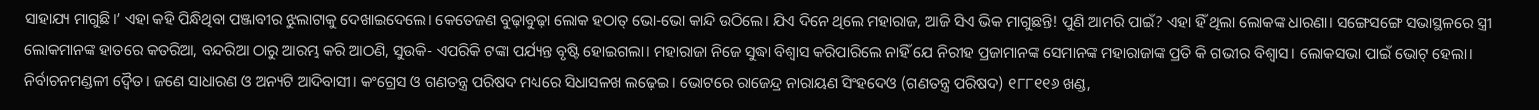ସାହାଯ୍ୟ ମାଗୁଛି।’ ଏହା କହି ପିନ୍ଧିଥିବା ପଞ୍ଜାବୀର ଝୁଲାଟାକୁ ଦେଖାଇଦେଲେ। କେତେଜଣ ବୁଢ଼ାବୁଢ଼ା ଲୋକ ହଠାତ୍‌ ଭୋ-ଭୋ କାନ୍ଦି ଉଠିଲେ। ଯିଏ ଦିନେ ଥିଲେ ମହାରାଜ, ଆଜି ସିଏ ଭିକ ମାଗୁଛନ୍ତି! ପୁଣି ଆମରି ପାଇଁ? ଏହା ହିଁ ଥିଲା ଲୋକଙ୍କ ଧାରଣା। ସଙ୍ଗେସଙ୍ଗେ ସଭାସ୍ଥଳରେ ସ୍ତ୍ରୀ ଲୋକମାନଙ୍କ ହାତରେ କତରିଆ, ବନ୍ଦରିଆ ଠାରୁ ଆରମ୍ଭ କରି ଆଠଣି, ସୁଉକି- ଏପରିକି ଟଙ୍କା ପର୍ଯ୍ୟନ୍ତ ବୃଷ୍ଟି ହୋଇଗଲା। ମହାରାଜା ନିଜେ ସୁଦ୍ଧା ବିଶ୍ବାସ କରିପାରିଲେ ନାହିଁ ଯେ ନିରୀହ ପ୍ରଜାମାନଙ୍କ ସେମାନଙ୍କ ମହାରାଜାଙ୍କ ପ୍ରତି କି ଗଭୀର ବିଶ୍ବାସ। ଲୋକସଭା ପାଇଁ ଭୋଟ୍‌ ହେଲା। ନିର୍ବାଚନମଣ୍ଡଳୀ ଦ୍ବୈତ। ଜଣେ ସାଧାରଣ ଓ ଅନ୍ୟଟି ଆଦିବାସୀ। କଂଗ୍ରେସ ଓ ଗଣତନ୍ତ୍ର ପରିଷଦ ମଧ୍ୟରେ ସିଧାସଳଖ ଲଢ଼େଇ। ଭୋଟରେ ରାଜେନ୍ଦ୍ର ନାରାୟଣ ସିଂହଦେଓ (ଗଣତନ୍ତ୍ର ପରିଷଦ) ୧୮୮୧୧୬ ଖଣ୍ଡ,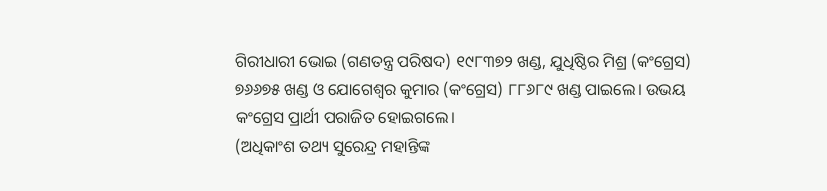ଗିରୀଧାରୀ ଭୋଇ (ଗଣତନ୍ତ୍ର ପରିଷଦ) ୧୯୮୩୭୨ ଖଣ୍ଡ, ଯୁଧିଷ୍ଠିର ମିଶ୍ର (କଂଗ୍ରେସ) ୭୬୬୭୫ ଖଣ୍ଡ ଓ ଯୋଗେଶ୍ବର କୁମାର (କଂଗ୍ରେସ) ୮୮୬୮୯ ଖଣ୍ଡ ପାଇଲେ। ଉଭୟ କଂଗ୍ରେସ ପ୍ରାର୍ଥୀ ପରାଜିତ ହୋଇଗଲେ।
(ଅଧିକାଂଶ ତଥ୍ୟ ସୁରେନ୍ଦ୍ର ମହାନ୍ତିଙ୍କ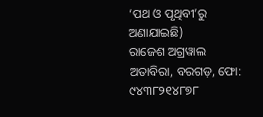‘ପଥ ଓ ପୃଥିବୀ’ରୁ ଅଣାଯାଇଛି)
ରାଜେଶ ଅଗ୍ରୱାଲ
ଅତାବିରା, ବରଗଡ଼, ଫୋ: ୯୪୩୮୨୧୪୮୭୮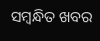ସମ୍ବନ୍ଧିତ ଖବର